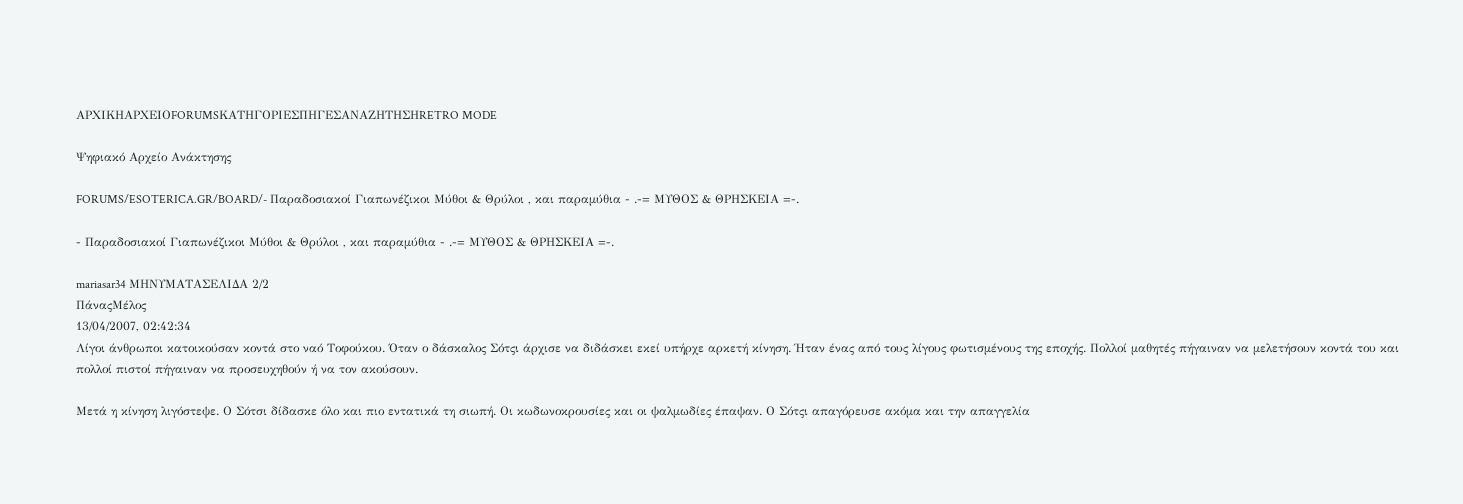ΑΡΧΙΚΗΑΡΧΕΙΟFORUMSΚΑΤΗΓΟΡΙΕΣΠΗΓΕΣΑΝΑΖΗΤΗΣΗRETRO MODE

Ψηφιακό Αρχείο Ανάκτησης

FORUMS/ESOTERICA.GR/BOARD/- Παραδοσιακοί Γιαπωνέζικοι Μύθοι & Θρύλοι , και παραμύθια - .-= ΜΥΘΟΣ & ΘΡΗΣΚΕΙΑ =-.

- Παραδοσιακοί Γιαπωνέζικοι Μύθοι & Θρύλοι , και παραμύθια - .-= ΜΥΘΟΣ & ΘΡΗΣΚΕΙΑ =-.

mariasar34 ΜΗΝΥΜΑΤΑΣΕΛΙΔΑ 2/2
ΠάναςΜέλος
13/04/2007, 02:42:34
Λίγοι άνθρωποι κατοικούσαν κοντά στο ναό Τοφούκου. Όταν ο δάσκαλος Σότςι άρχισε να διδάσκει εκεί υπήρχε αρκετή κίνηση. Ήταν ένας από τους λίγους φωτισμένους της εποχής. Πολλοί μαθητές πήγαιναν να μελετήσουν κοντά του και πολλοί πιστοί πήγαιναν να προσευχηθούν ή να τον ακούσουν.

Μετά η κίνηση λιγόστεψε. Ο Σότσι δίδασκε όλο και πιο εντατικά τη σιωπή. Οι κωδωνοκρουσίες και οι ψαλμωδίες έπαψαν. Ο Σότςι απαγόρευσε ακόμα και την απαγγελία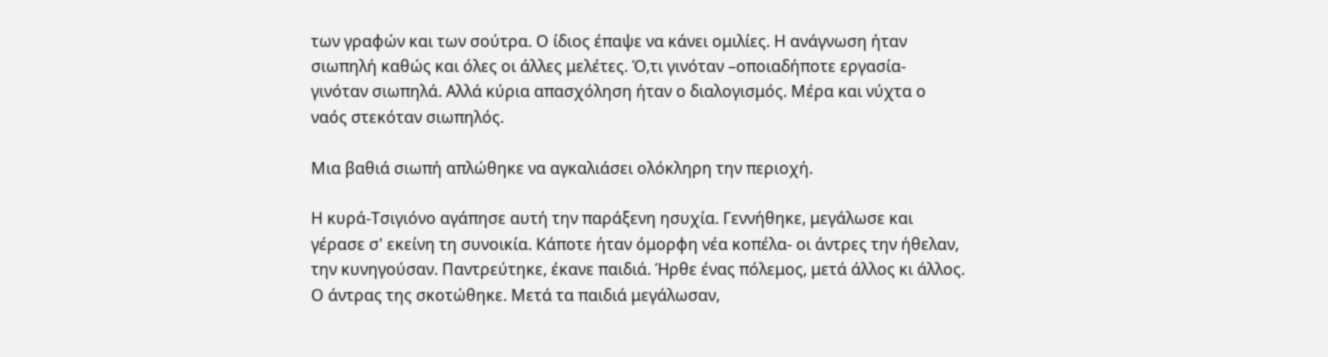των γραφών και των σούτρα. Ο ίδιος έπαψε να κάνει ομιλίες. Η ανάγνωση ήταν σιωπηλή καθώς και όλες οι άλλες μελέτες. Ό,τι γινόταν –οποιαδήποτε εργασία- γινόταν σιωπηλά. Αλλά κύρια απασχόληση ήταν ο διαλογισμός. Μέρα και νύχτα ο ναός στεκόταν σιωπηλός.

Μια βαθιά σιωπή απλώθηκε να αγκαλιάσει ολόκληρη την περιοχή.

Η κυρά-Τσιγιόνο αγάπησε αυτή την παράξενη ησυχία. Γεννήθηκε, μεγάλωσε και γέρασε σ' εκείνη τη συνοικία. Κάποτε ήταν όμορφη νέα κοπέλα- οι άντρες την ήθελαν, την κυνηγούσαν. Παντρεύτηκε, έκανε παιδιά. Ήρθε ένας πόλεμος, μετά άλλος κι άλλος. Ο άντρας της σκοτώθηκε. Μετά τα παιδιά μεγάλωσαν,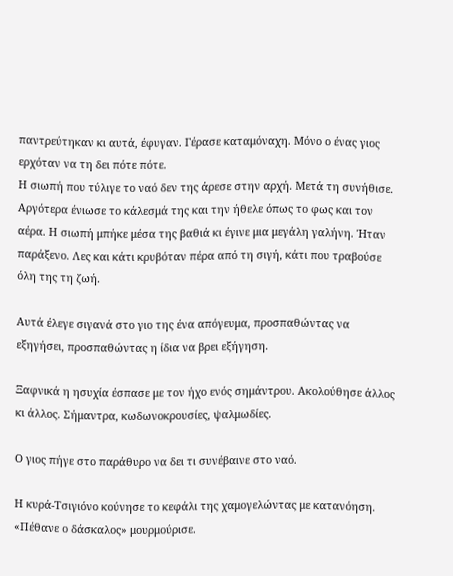παντρεύτηκαν κι αυτά, έφυγαν. Γέρασε καταμόναχη. Μόνο ο ένας γιος ερχόταν να τη δει πότε πότε.
Η σιωπή που τύλιγε το ναό δεν της άρεσε στην αρχή. Μετά τη συνήθισε. Αργότερα ένιωσε το κάλεσμά της και την ήθελε όπως το φως και τον αέρα. Η σιωπή μπήκε μέσα της βαθιά κι έγινε μια μεγάλη γαλήνη. Ήταν παράξενο. Λες και κάτι κρυβόταν πέρα από τη σιγή, κάτι που τραβούσε όλη της τη ζωή.

Αυτά έλεγε σιγανά στο γιο της ένα απόγευμα, προσπαθώντας να εξηγήσει, προσπαθώντας η ίδια να βρει εξήγηση.

Ξαφνικά η ησυχία έσπασε με τον ήχο ενός σημάντρου. Ακολούθησε άλλος κι άλλος. Σήμαντρα, κωδωνοκρουσίες, ψαλμωδίες.

Ο γιος πήγε στο παράθυρο να δει τι συνέβαινε στο ναό.

Η κυρά-Τσιγιόνο κούνησε το κεφάλι της χαμογελώντας με κατανόηση. «Πέθανε ο δάσκαλος» μουρμούρισε.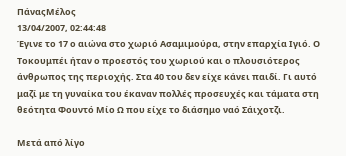ΠάναςΜέλος
13/04/2007, 02:44:48
Έγινε το 17 ο αιώνα στο χωριό Ασαμιμούρα, στην επαρχία Ιγιό. Ο Τοκουμπέι ήταν ο προεστός του χωριού και ο πλουσιότερος άνθρωπος της περιοχής. Στα 40 του δεν είχε κάνει παιδί. Γι αυτό μαζί με τη γυναίκα του έκαναν πολλές προσευχές και τάματα στη θεότητα Φουντό Μίο Ω που είχε το διάσημο ναό Σάιχοτζι.

Μετά από λίγο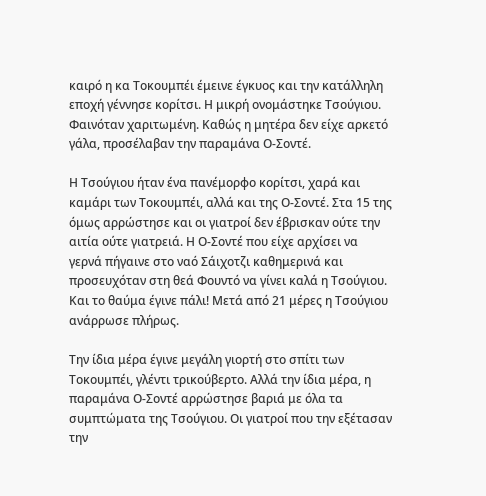καιρό η κα Τοκουμπέι έμεινε έγκυος και την κατάλληλη εποχή γέννησε κορίτσι. Η μικρή ονομάστηκε Τσούγιου. Φαινόταν χαριτωμένη. Καθώς η μητέρα δεν είχε αρκετό γάλα, προσέλαβαν την παραμάνα Ο-Σοντέ.

Η Τσούγιου ήταν ένα πανέμορφο κορίτσι, χαρά και καμάρι των Τοκουμπέι, αλλά και της Ο-Σοντέ. Στα 15 της όμως αρρώστησε και οι γιατροί δεν έβρισκαν ούτε την αιτία ούτε γιατρειά. Η Ο-Σοντέ που είχε αρχίσει να γερνά πήγαινε στο ναό Σάιχοτζι καθημερινά και προσευχόταν στη θεά Φουντό να γίνει καλά η Τσούγιου. Και το θαύμα έγινε πάλι! Μετά από 21 μέρες η Τσούγιου ανάρρωσε πλήρως.

Την ίδια μέρα έγινε μεγάλη γιορτή στο σπίτι των Τοκουμπέι, γλέντι τρικούβερτο. Αλλά την ίδια μέρα, η παραμάνα Ο-Σοντέ αρρώστησε βαριά με όλα τα συμπτώματα της Τσούγιου. Οι γιατροί που την εξέτασαν την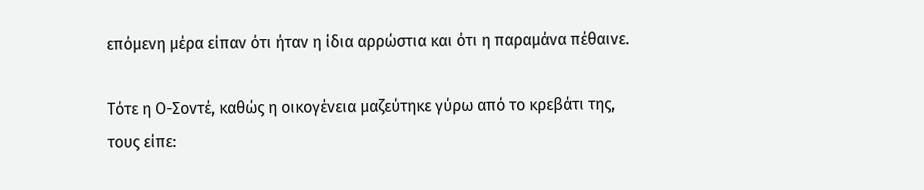επόμενη μέρα είπαν ότι ήταν η ίδια αρρώστια και ότι η παραμάνα πέθαινε.

Τότε η Ο-Σοντέ, καθώς η οικογένεια μαζεύτηκε γύρω από το κρεβάτι της, τους είπε: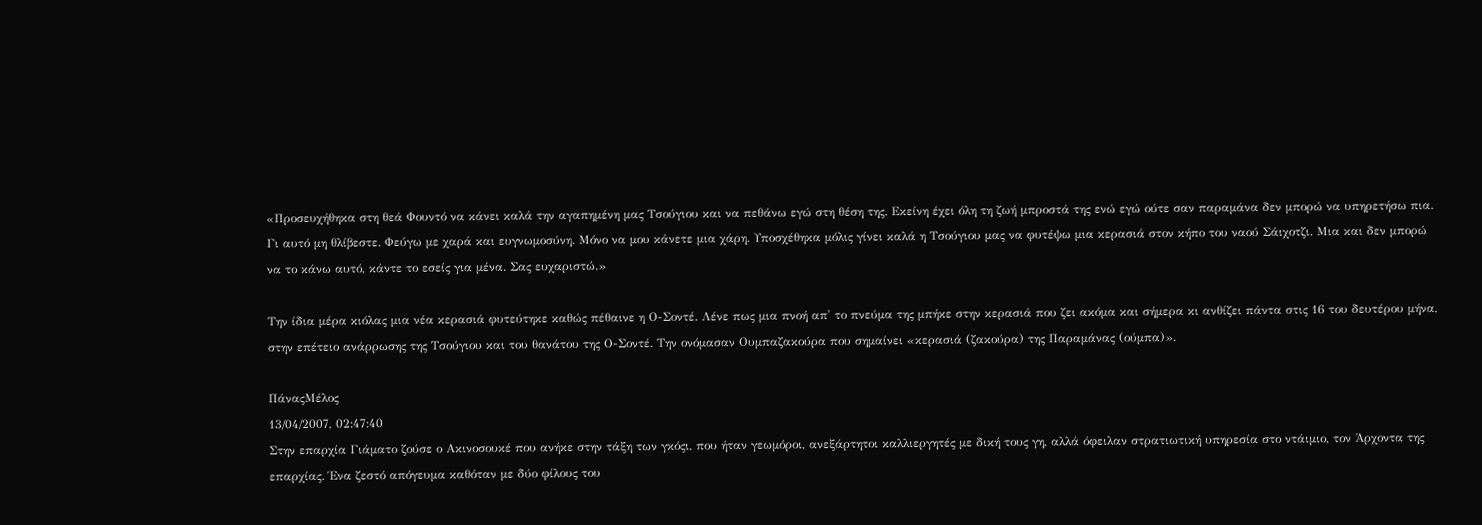«Προσευχήθηκα στη θεά Φουντό να κάνει καλά την αγαπημένη μας Τσούγιου και να πεθάνω εγώ στη θέση της. Εκείνη έχει όλη τη ζωή μπροστά της ενώ εγώ ούτε σαν παραμάνα δεν μπορώ να υπηρετήσω πια. Γι αυτό μη θλίβεστε. Φεύγω με χαρά και ευγνωμοσύνη. Μόνο να μου κάνετε μια χάρη. Υποσχέθηκα μόλις γίνει καλά η Τσούγιου μας να φυτέψω μια κερασιά στον κήπο του ναού Σάιχοτζι. Μια και δεν μπορώ να το κάνω αυτό, κάντε το εσείς για μένα. Σας ευχαριστώ.»

Την ίδια μέρα κιόλας μια νέα κερασιά φυτεύτηκε καθώς πέθαινε η Ο-Σοντέ. Λένε πως μια πνοή απ' το πνεύμα της μπήκε στην κερασιά που ζει ακόμα και σήμερα κι ανθίζει πάντα στις 16 του δευτέρου μήνα, στην επέτειο ανάρρωσης της Τσούγιου και του θανάτου της Ο-Σοντέ. Την ονόμασαν Ουμπαζακούρα που σημαίνει «κερασιά (ζακούρα) της Παραμάνας (ούμπα)».

ΠάναςΜέλος
13/04/2007, 02:47:40
Στην επαρχία Γιάματο ζούσε ο Ακινοσουκέ που ανήκε στην τάξη των γκόςι, που ήταν γεωμόροι, ανεξάρτητοι καλλιεργητές με δική τους γη, αλλά όφειλαν στρατιωτική υπηρεσία στο ντάιμιο, τον Άρχοντα της επαρχίας. Ένα ζεστό απόγευμα καθόταν με δύο φίλους του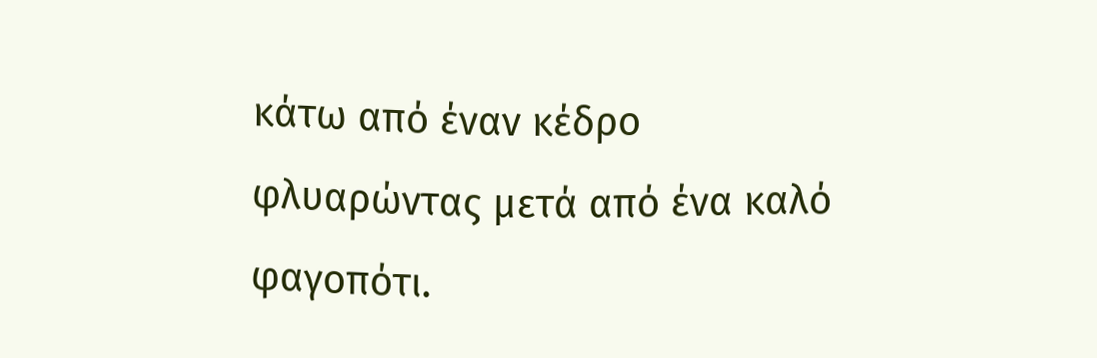κάτω από έναν κέδρο φλυαρώντας μετά από ένα καλό φαγοπότι.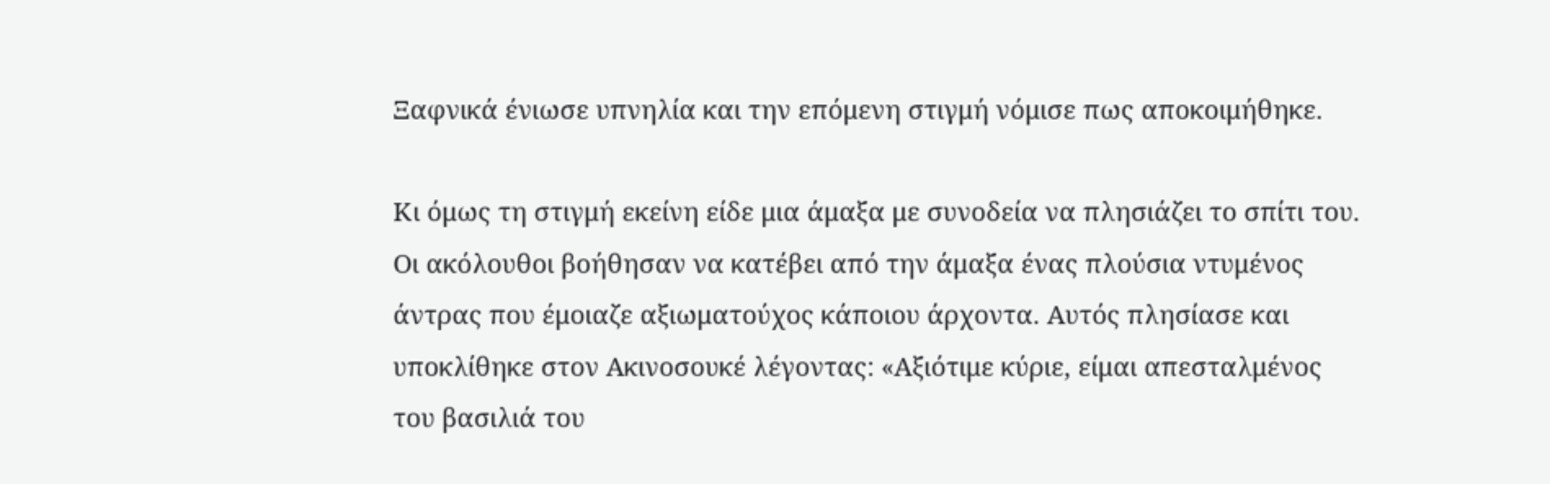Ξαφνικά ένιωσε υπνηλία και την επόμενη στιγμή νόμισε πως αποκοιμήθηκε.

Κι όμως τη στιγμή εκείνη είδε μια άμαξα με συνοδεία να πλησιάζει το σπίτι του. Οι ακόλουθοι βοήθησαν να κατέβει από την άμαξα ένας πλούσια ντυμένος άντρας που έμοιαζε αξιωματούχος κάποιου άρχοντα. Αυτός πλησίασε και υποκλίθηκε στον Ακινοσουκέ λέγοντας: «Αξιότιμε κύριε, είμαι απεσταλμένος του βασιλιά του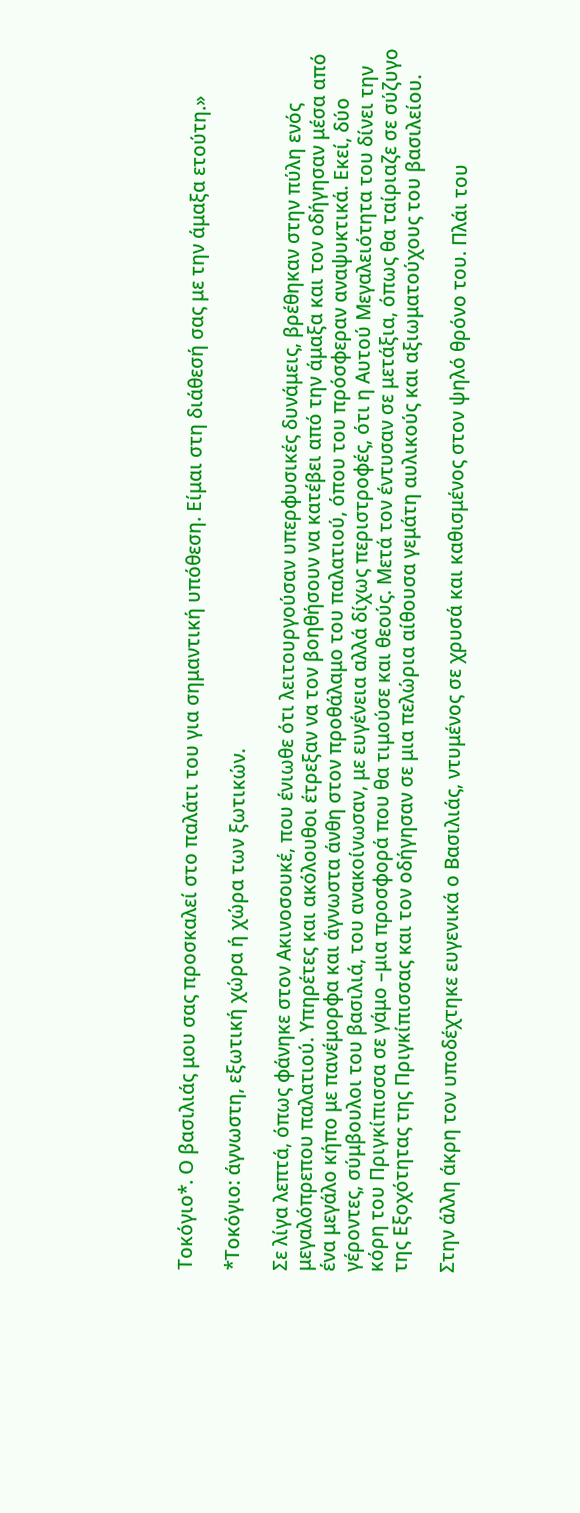Τοκόγιο*. Ο βασιλιάς μου σας προσκαλεί στο παλάτι του για σημαντική υπόθεση. Είμαι στη διάθεσή σας με την άμαξα ετούτη.»

*Τοκόγιο: άγνωστη, εξωτική χώρα ή χώρα των ξωτικών.

Σε λίγα λεπτά, όπως φάνηκε στον Ακινοσουκέ, που ένιωθε ότι λειτουργούσαν υπερφυσικές δυνάμεις, βρέθηκαν στην πύλη ενός μεγαλόπρεπου παλατιού. Υπηρέτες και ακόλουθοι έτρεξαν να τον βοηθήσουν να κατέβει από την άμαξα και τον οδήγησαν μέσα από ένα μεγάλο κήπο με πανέμορφα και άγνωστα άνθη στον προθάλαμο του παλατιού, όπου του πρόσφεραν αναψυκτικά. Εκεί, δύο γέροντες, σύμβουλοι του βασιλιά, του ανακοίνωσαν, με ευγένεια αλλά δίχως περιστροφές, ότι η Αυτού Μεγαλειότητα του δίνει την κόρη του Πριγκίπισσα σε γάμο –μια προσφορά που θα τιμούσε και θεούς. Μετά τον έντυσαν σε μετάξια, όπως θα ταίριαζε σε σύζυγο της Εξοχότητας της Πριγκίπισσας και τον οδήγησαν σε μια πελώρια αίθουσα γεμάτη αυλικούς και αξιωματούχους του βασιλείου.

Στην άλλη άκρη τον υποδέχτηκε ευγενικά ο Βασιλιάς, ντυμένος σε χρυσά και καθισμένος στον ψηλό θρόνο του. Πλάι του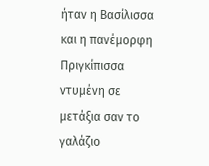ήταν η Βασίλισσα και η πανέμορφη Πριγκίπισσα ντυμένη σε μετάξια σαν το γαλάζιο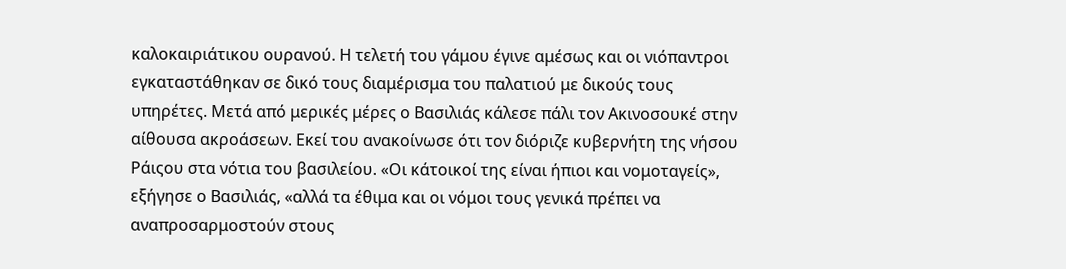καλοκαιριάτικου ουρανού. Η τελετή του γάμου έγινε αμέσως και οι νιόπαντροι εγκαταστάθηκαν σε δικό τους διαμέρισμα του παλατιού με δικούς τους υπηρέτες. Μετά από μερικές μέρες ο Βασιλιάς κάλεσε πάλι τον Ακινοσουκέ στην αίθουσα ακροάσεων. Εκεί του ανακοίνωσε ότι τον διόριζε κυβερνήτη της νήσου Ράιςου στα νότια του βασιλείου. «Οι κάτοικοί της είναι ήπιοι και νομοταγείς», εξήγησε ο Βασιλιάς, «αλλά τα έθιμα και οι νόμοι τους γενικά πρέπει να αναπροσαρμοστούν στους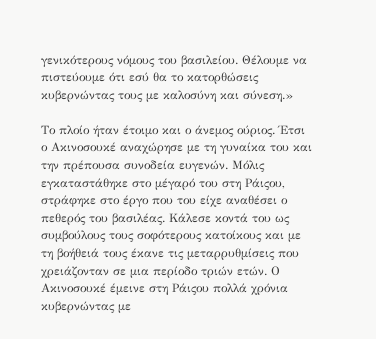γενικότερους νόμους του βασιλείου. Θέλουμε να πιστεύουμε ότι εσύ θα το κατορθώσεις κυβερνώντας τους με καλοσύνη και σύνεση.»

Το πλοίο ήταν έτοιμο και ο άνεμος ούριος. Έτσι ο Ακινοσουκέ αναχώρησε με τη γυναίκα του και την πρέπουσα συνοδεία ευγενών. Μόλις εγκαταστάθηκε στο μέγαρό του στη Ράιςου, στράφηκε στο έργο που του είχε αναθέσει ο πεθερός του βασιλέας. Κάλεσε κοντά του ως συμβούλους τους σοφότερους κατοίκους και με τη βοήθειά τους έκανε τις μεταρρυθμίσεις που χρειάζονταν σε μια περίοδο τριών ετών. Ο Ακινοσουκέ έμεινε στη Ράιςου πολλά χρόνια κυβερνώντας με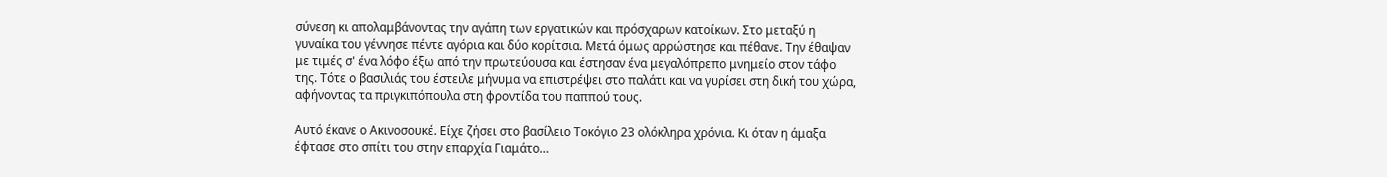σύνεση κι απολαμβάνοντας την αγάπη των εργατικών και πρόσχαρων κατοίκων. Στο μεταξύ η γυναίκα του γέννησε πέντε αγόρια και δύο κορίτσια. Μετά όμως αρρώστησε και πέθανε. Την έθαψαν με τιμές σ' ένα λόφο έξω από την πρωτεύουσα και έστησαν ένα μεγαλόπρεπο μνημείο στον τάφο της. Τότε ο βασιλιάς του έστειλε μήνυμα να επιστρέψει στο παλάτι και να γυρίσει στη δική του χώρα, αφήνοντας τα πριγκιπόπουλα στη φροντίδα του παππού τους.

Αυτό έκανε ο Ακινοσουκέ. Είχε ζήσει στο βασίλειο Τοκόγιο 23 ολόκληρα χρόνια. Κι όταν η άμαξα έφτασε στο σπίτι του στην επαρχία Γιαμάτο…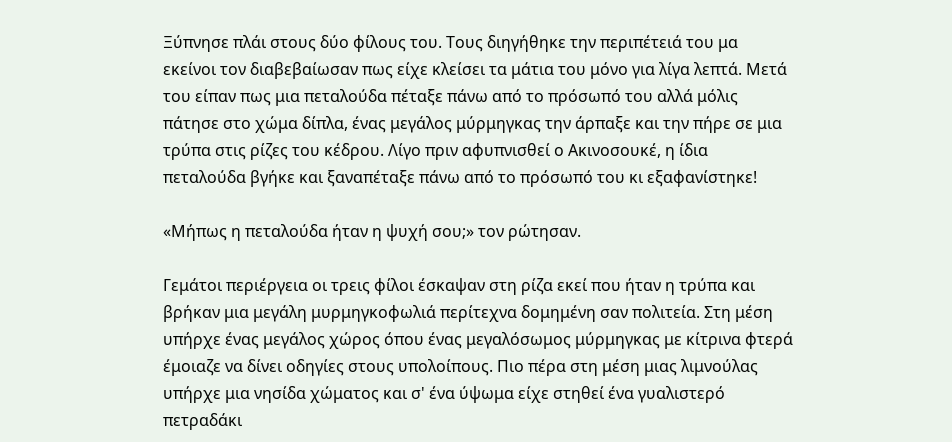Ξύπνησε πλάι στους δύο φίλους του. Τους διηγήθηκε την περιπέτειά του μα εκείνοι τον διαβεβαίωσαν πως είχε κλείσει τα μάτια του μόνο για λίγα λεπτά. Μετά του είπαν πως μια πεταλούδα πέταξε πάνω από το πρόσωπό του αλλά μόλις πάτησε στο χώμα δίπλα, ένας μεγάλος μύρμηγκας την άρπαξε και την πήρε σε μια τρύπα στις ρίζες του κέδρου. Λίγο πριν αφυπνισθεί ο Ακινοσουκέ, η ίδια πεταλούδα βγήκε και ξαναπέταξε πάνω από το πρόσωπό του κι εξαφανίστηκε!

«Μήπως η πεταλούδα ήταν η ψυχή σου;» τον ρώτησαν.

Γεμάτοι περιέργεια οι τρεις φίλοι έσκαψαν στη ρίζα εκεί που ήταν η τρύπα και βρήκαν μια μεγάλη μυρμηγκοφωλιά περίτεχνα δομημένη σαν πολιτεία. Στη μέση υπήρχε ένας μεγάλος χώρος όπου ένας μεγαλόσωμος μύρμηγκας με κίτρινα φτερά έμοιαζε να δίνει οδηγίες στους υπολοίπους. Πιο πέρα στη μέση μιας λιμνούλας υπήρχε μια νησίδα χώματος και σ' ένα ύψωμα είχε στηθεί ένα γυαλιστερό πετραδάκι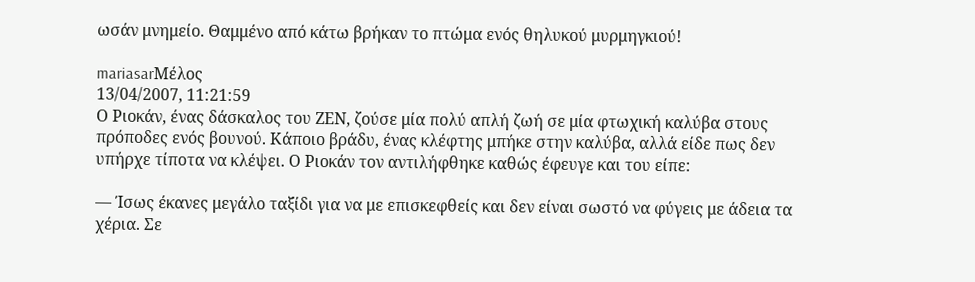ωσάν μνημείο. Θαμμένο από κάτω βρήκαν το πτώμα ενός θηλυκού μυρμηγκιού!

mariasarΜέλος
13/04/2007, 11:21:59
Ο Ριοκάν, ένας δάσκαλος του ΖΕΝ, ζούσε μία πολύ απλή ζωή σε μία φτωχική καλύβα στους πρόποδες ενός βουνού. Κάποιο βράδυ, ένας κλέφτης μπήκε στην καλύβα, αλλά είδε πως δεν υπήρχε τίποτα να κλέψει. Ο Ριοκάν τον αντιλήφθηκε καθώς έφευγε και του είπε:

— Ίσως έκανες μεγάλο ταξίδι για να με επισκεφθείς και δεν είναι σωστό να φύγεις με άδεια τα χέρια. Σε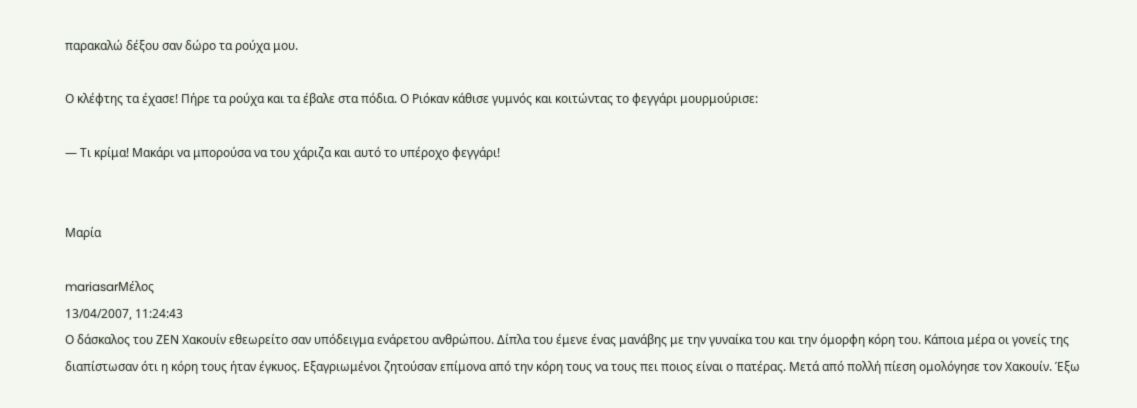παρακαλώ δέξου σαν δώρο τα ρούχα μου.

Ο κλέφτης τα έχασε! Πήρε τα ρούχα και τα έβαλε στα πόδια. Ο Ριόκαν κάθισε γυμνός και κοιτώντας το φεγγάρι μουρμούρισε:

— Τι κρίμα! Μακάρι να μπορούσα να του χάριζα και αυτό το υπέροχο φεγγάρι!


Μαρία

mariasarΜέλος
13/04/2007, 11:24:43
Ο δάσκαλος του ΖΕΝ Χακουίν εθεωρείτο σαν υπόδειγμα ενάρετου ανθρώπου. Δίπλα του έμενε ένας μανάβης με την γυναίκα του και την όμορφη κόρη του. Κάποια μέρα οι γονείς της διαπίστωσαν ότι η κόρη τους ήταν έγκυος. Εξαγριωμένοι ζητούσαν επίμονα από την κόρη τους να τους πει ποιος είναι ο πατέρας. Μετά από πολλή πίεση ομολόγησε τον Χακουίν. Έξω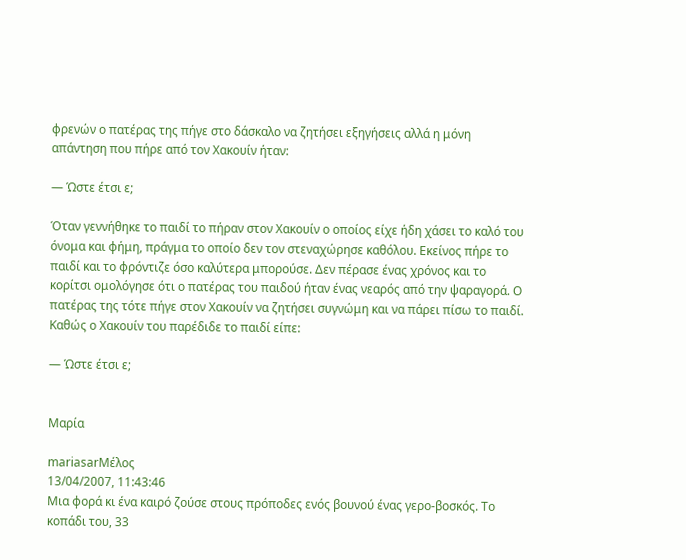φρενών ο πατέρας της πήγε στο δάσκαλο να ζητήσει εξηγήσεις αλλά η μόνη απάντηση που πήρε από τον Χακουίν ήταν:

— Ώστε έτσι ε;

Όταν γεννήθηκε το παιδί το πήραν στον Χακουίν ο οποίος είχε ήδη χάσει το καλό του όνομα και φήμη, πράγμα το οποίο δεν τον στεναχώρησε καθόλου. Εκείνος πήρε το παιδί και το φρόντιζε όσο καλύτερα μπορούσε. Δεν πέρασε ένας χρόνος και το κορίτσι ομολόγησε ότι ο πατέρας του παιδού ήταν ένας νεαρός από την ψαραγορά. Ο πατέρας της τότε πήγε στον Χακουίν να ζητήσει συγνώμη και να πάρει πίσω το παιδί. Καθώς ο Χακουίν του παρέδιδε το παιδί είπε:

— Ώστε έτσι ε;


Μαρία

mariasarΜέλος
13/04/2007, 11:43:46
Μια φορά κι ένα καιρό ζούσε στους πρόποδες ενός βουνού ένας γερο-βοσκός. Το κοπάδι του, 33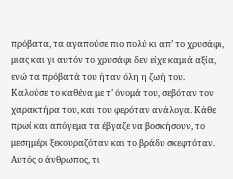πρόβατα, τα αγαπούσε πιο πολύ κι απ’ το χρυσάφι, μιας και γι αυτόν το χρυσάφι δεν είχε καμιά αξία, ενώ τα πρόβατά του ήταν όλη η ζωή του.
Καλούσε το καθένα με τ’ όνομά του, σεβόταν τον χαρακτήρα του, και του φερόταν ανάλογα. Κάθε πρωί και απόγεμα τα έβγαζε να βοσκήσουν, το μεσημέρι ξεκουραζόταν και το βράδυ σκεφτόταν. Αυτός ο άνθρωπος, τι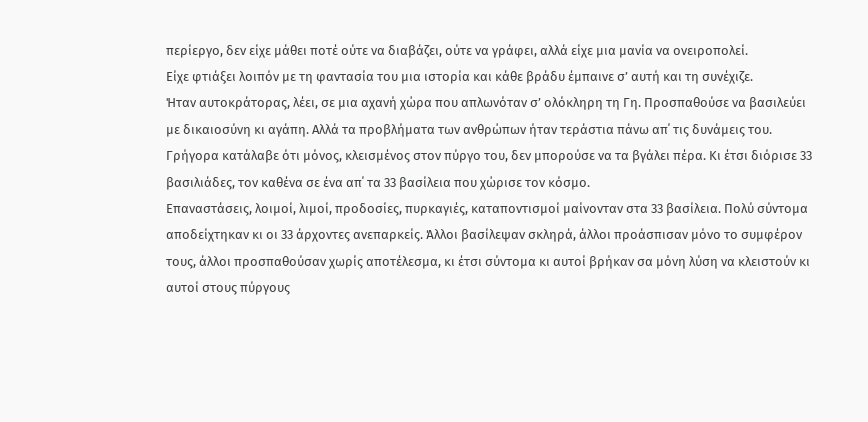περίεργο, δεν είχε μάθει ποτέ ούτε να διαβάζει, ούτε να γράφει, αλλά είχε μια μανία να ονειροπολεί.
Είχε φτιάξει λοιπόν με τη φαντασία του μια ιστορία και κάθε βράδυ έμπαινε σ’ αυτή και τη συνέχιζε.
Ήταν αυτοκράτορας, λέει, σε μια αχανή χώρα που απλωνόταν σ’ ολόκληρη τη Γη. Προσπαθούσε να βασιλεύει με δικαιοσύνη κι αγάπη. Αλλά τα προβλήματα των ανθρώπων ήταν τεράστια πάνω απ΄ τις δυνάμεις του. Γρήγορα κατάλαβε ότι μόνος, κλεισμένος στον πύργο του, δεν μπορούσε να τα βγάλει πέρα. Κι έτσι διόρισε 33 βασιλιάδες, τον καθένα σε ένα απ΄ τα 33 βασίλεια που χώρισε τον κόσμο.
Επαναστάσεις, λοιμοί, λιμοί, προδοσίες, πυρκαγιές, καταποντισμοί μαίνονταν στα 33 βασίλεια. Πολύ σύντομα αποδείχτηκαν κι οι 33 άρχοντες ανεπαρκείς. Άλλοι βασίλεψαν σκληρά, άλλοι προάσπισαν μόνο το συμφέρον τους, άλλοι προσπαθούσαν χωρίς αποτέλεσμα, κι έτσι σύντομα κι αυτοί βρήκαν σα μόνη λύση να κλειστούν κι αυτοί στους πύργους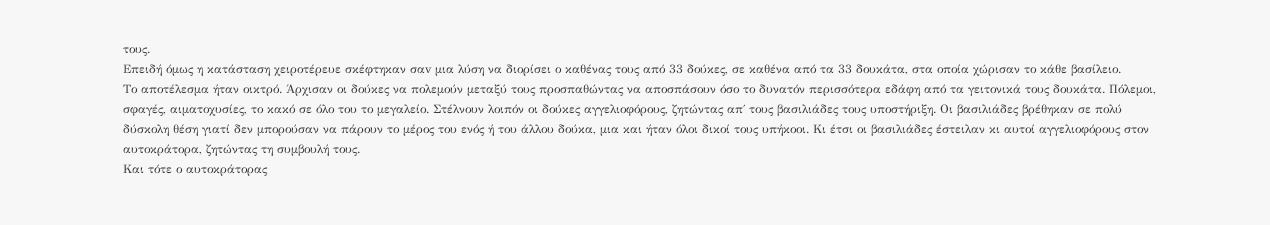τους.
Επειδή όμως η κατάσταση χειροτέρευε σκέφτηκαν σαv μια λύση να διορίσει ο καθένας τους από 33 δούκες, σε καθένα από τα 33 δουκάτα, στα οποία χώρισαν το κάθε βασίλειο.
Το αποτέλεσμα ήταν οικτρό. Άρχισαν οι δούκες να πολεμούν μεταξύ τους προσπαθώντας να αποσπάσουν όσο το δυνατόν περισσότερα εδάφη από τα γειτονικά τους δουκάτα. Πόλεμοι, σφαγές, αιματοχυσίες, το κακό σε όλο του το μεγαλείο. Στέλνουν λοιπόν οι δούκες αγγελιοφόρους, ζητώντας απ΄ τους βασιλιάδες τους υποστήριξη. Οι βασιλιάδες βρέθηκαν σε πολύ δύσκολη θέση γιατί δεν μπορούσαν να πάρουν το μέρος του ενός ή του άλλου δούκα, μια και ήταν όλοι δικοί τους υπήκοοι. Κι έτσι οι βασιλιάδες έστειλαν κι αυτοί αγγελιοφόρους στον αυτοκράτορα, ζητώντας τη συμβουλή τους.
Και τότε ο αυτοκράτορας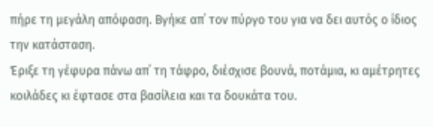πήρε τη μεγάλη απόφαση. Βγήκε απ΄ τον πύργο του για να δει αυτός ο ίδιος την κατάσταση.
Έριξε τη γέφυρα πάνω απ΄ τη τάφρο, διέσχισε βουνά, ποτάμια, κι αμέτρητες κοιλάδες κι έφτασε στα βασίλεια και τα δουκάτα του.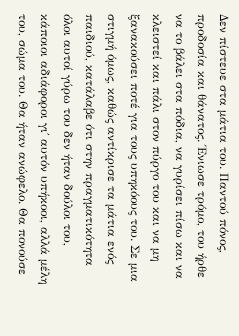Δεν πίστευε στα μάτια του. Παντού πόνος, προδοσία και θάνατος. Ένιωσε τρόμο, του ήρθε να το βάλει στα πόδια, να γυρίσει πίσω και να κλειστεί και πάλι στον πύργο του και να μη ξανακούσει ποτέ για τους υπηκόους του. Σε μια στιγμή όμως, καθώς αντίκρισε τα μάτια ενός παιδιού, κατάλαβε ότι στην πραγματικότητα όλοι αυτοί γύρω του δεν ήταν δούλοι του, κάποιοι αδιάφοροι γι΄ αυτόν υπήκοοι, αλλά μέλη του, σώμα του. Θα ήταν ανώφελο. Θα πονούσε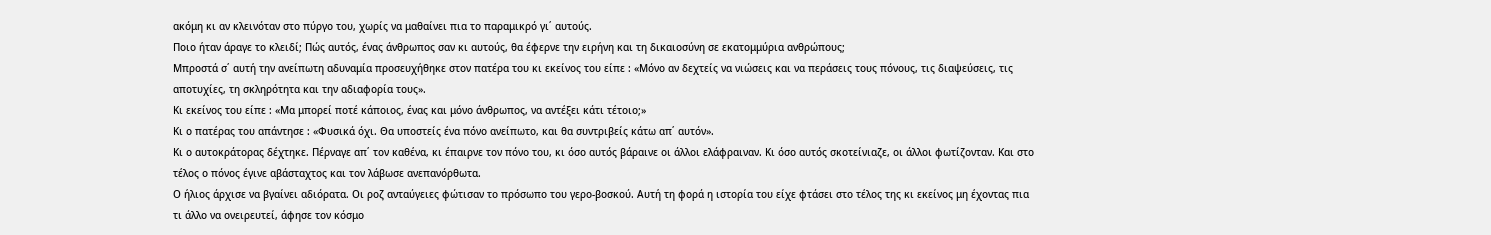ακόμη κι αν κλεινόταν στο πύργο του, χωρίς να μαθαίνει πια το παραμικρό γι΄ αυτούς.
Ποιο ήταν άραγε το κλειδί; Πώς αυτός, ένας άνθρωπος σαν κι αυτούς, θα έφερνε την ειρήνη και τη δικαιοσύνη σε εκατομμύρια ανθρώπους;
Μπροστά σ΄ αυτή την ανείπωτη αδυναμία προσευχήθηκε στον πατέρα του κι εκείνος του είπε : «Μόνο αν δεχτείς να νιώσεις και να περάσεις τους πόνους, τις διαψεύσεις, τις αποτυχίες, τη σκληρότητα και την αδιαφορία τους».
Κι εκείνος του είπε : «Μα μπορεί ποτέ κάποιος, ένας και μόνο άνθρωπος, να αντέξει κάτι τέτοιο;»
Κι ο πατέρας του απάντησε : «Φυσικά όχι. Θα υποστείς ένα πόνο ανείπωτο, και θα συντριβείς κάτω απ΄ αυτόν».
Κι ο αυτοκράτορας δέχτηκε. Πέρναγε απ΄ τον καθένα, κι έπαιρνε τον πόνο του, κι όσο αυτός βάραινε οι άλλοι ελάφραιναν. Κι όσο αυτός σκοτείνιαζε, οι άλλοι φωτίζονταν. Και στο τέλος ο πόνος έγινε αβάσταχτος και τον λάβωσε ανεπανόρθωτα.
Ο ήλιος άρχισε να βγαίνει αδιόρατα. Οι ροζ ανταύγειες φώτισαν το πρόσωπο του γερο-βοσκού. Αυτή τη φορά η ιστορία του είχε φτάσει στο τέλος της κι εκείνος μη έχοντας πια τι άλλο να ονειρευτεί, άφησε τον κόσμο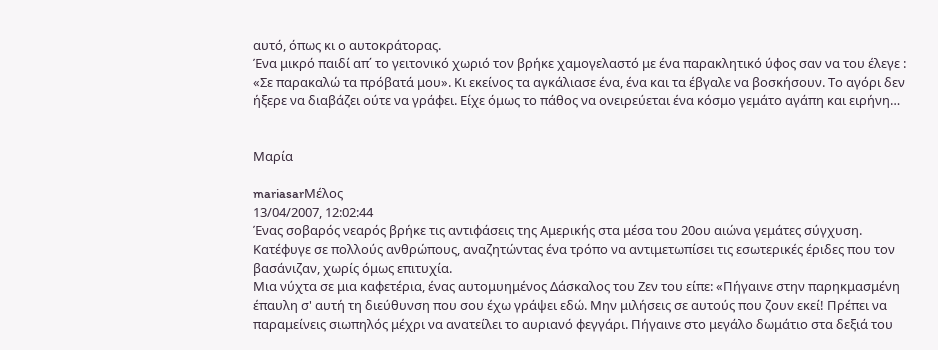αυτό, όπως κι ο αυτοκράτορας.
Ένα μικρό παιδί απ΄ το γειτονικό χωριό τον βρήκε χαμογελαστό με ένα παρακλητικό ύφος σαν να του έλεγε : «Σε παρακαλώ τα πρόβατά μου». Κι εκείνος τα αγκάλιασε ένα, ένα και τα έβγαλε να βοσκήσουν. Το αγόρι δεν ήξερε να διαβάζει ούτε να γράφει. Είχε όμως το πάθος να ονειρεύεται ένα κόσμο γεμάτο αγάπη και ειρήνη…


Μαρία

mariasarΜέλος
13/04/2007, 12:02:44
Ένας σοβαρός νεαρός βρήκε τις αντιφάσεις της Αμερικής στα μέσα του 20ου αιώνα γεμάτες σύγχυση. Κατέφυγε σε πολλούς ανθρώπους, αναζητώντας ένα τρόπο να αντιμετωπίσει τις εσωτερικές έριδες που τον βασάνιζαν, χωρίς όμως επιτυχία.
Μια νύχτα σε μια καφετέρια, ένας αυτομυημένος Δάσκαλος του Ζεν του είπε: «Πήγαινε στην παρηκμασμένη έπαυλη σ' αυτή τη διεύθυνση που σου έχω γράψει εδώ. Μην μιλήσεις σε αυτούς που ζουν εκεί! Πρέπει να παραμείνεις σιωπηλός μέχρι να ανατείλει το αυριανό φεγγάρι. Πήγαινε στο μεγάλο δωμάτιο στα δεξιά του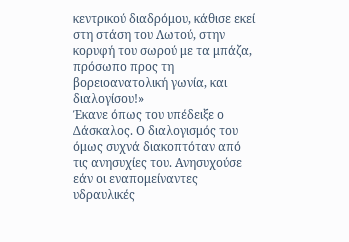κεντρικού διαδρόμου, κάθισε εκεί στη στάση του Λωτού, στην κορυφή του σωρού με τα μπάζα, πρόσωπο προς τη βορειοανατολική γωνία, και διαλογίσου!»
Έκανε όπως του υπέδειξε ο Δάσκαλος. Ο διαλογισμός του όμως συχνά διακοπτόταν από τις ανησυχίες του. Ανησυχούσε εάν οι εναπομείναντες υδραυλικές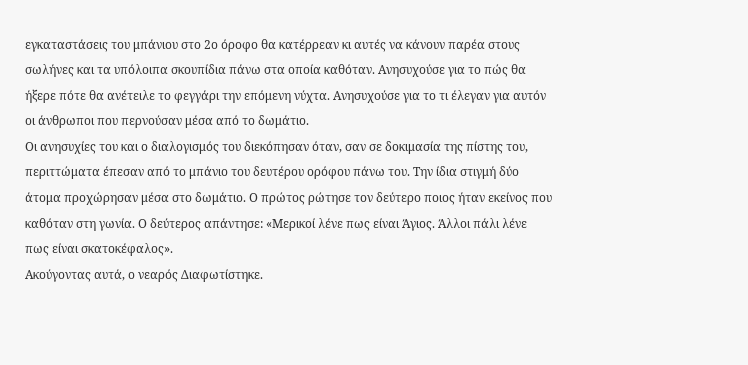εγκαταστάσεις του μπάνιου στο 2ο όροφο θα κατέρρεαν κι αυτές να κάνουν παρέα στους σωλήνες και τα υπόλοιπα σκουπίδια πάνω στα οποία καθόταν. Ανησυχούσε για το πώς θα ήξερε πότε θα ανέτειλε το φεγγάρι την επόμενη νύχτα. Ανησυχούσε για το τι έλεγαν για αυτόν οι άνθρωποι που περνούσαν μέσα από το δωμάτιο.
Οι ανησυχίες του και ο διαλογισμός του διεκόπησαν όταν, σαν σε δοκιμασία της πίστης του, περιττώματα έπεσαν από το μπάνιο του δευτέρου ορόφου πάνω του. Την ίδια στιγμή δύο άτομα προχώρησαν μέσα στο δωμάτιο. Ο πρώτος ρώτησε τον δεύτερο ποιος ήταν εκείνος που καθόταν στη γωνία. Ο δεύτερος απάντησε: «Μερικοί λένε πως είναι Άγιος. Άλλοι πάλι λένε πως είναι σκατοκέφαλος».
Ακούγοντας αυτά, ο νεαρός Διαφωτίστηκε.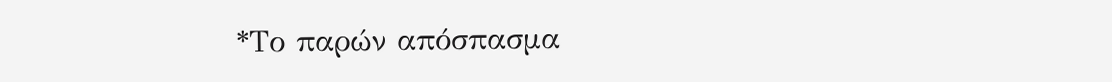*Το παρών απόσπασμα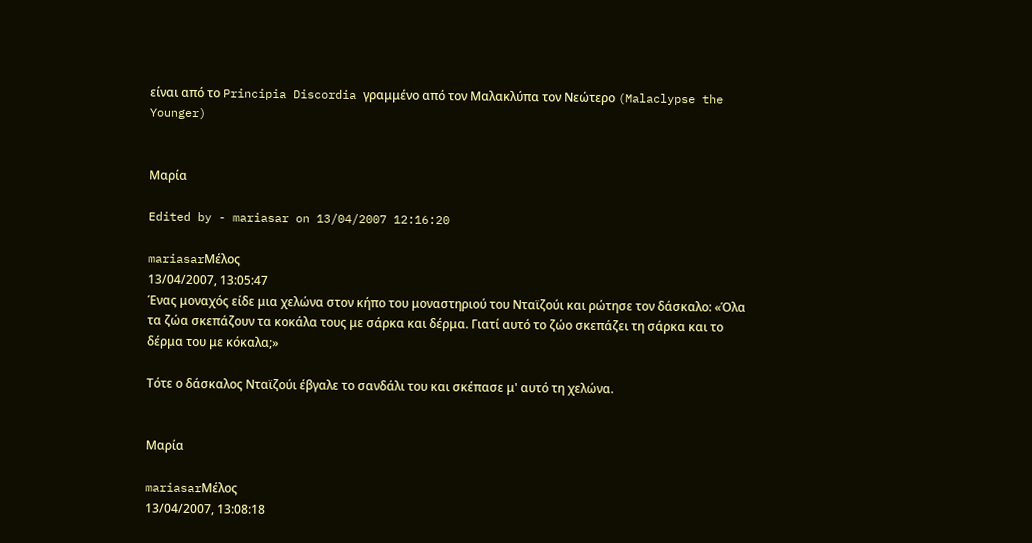είναι από το Principia Discordia γραμμένο από τον Μαλακλύπα τον Νεώτερο (Malaclypse the Younger)


Μαρία

Edited by - mariasar on 13/04/2007 12:16:20

mariasarΜέλος
13/04/2007, 13:05:47
Ένας μοναχός είδε μια χελώνα στον κήπο του μοναστηριού του Νταϊζούι και ρώτησε τον δάσκαλο: «Όλα τα ζώα σκεπάζουν τα κοκάλα τους με σάρκα και δέρμα. Γιατί αυτό το ζώο σκεπάζει τη σάρκα και το δέρμα του με κόκαλα;»

Τότε ο δάσκαλος Νταϊζούι έβγαλε το σανδάλι του και σκέπασε μ' αυτό τη χελώνα.


Μαρία

mariasarΜέλος
13/04/2007, 13:08:18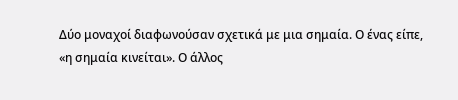Δύο μοναχοί διαφωνούσαν σχετικά με μια σημαία. Ο ένας είπε, «η σημαία κινείται». Ο άλλος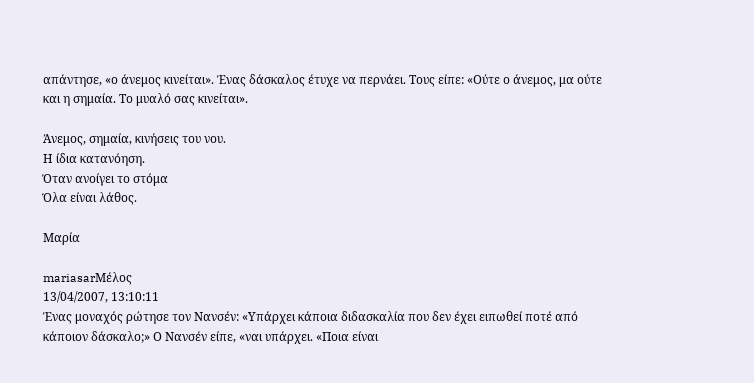απάντησε, «ο άνεμος κινείται». Ένας δάσκαλος έτυχε να περνάει. Τους είπε: «Ούτε ο άνεμος, μα ούτε και η σημαία. Το μυαλό σας κινείται».

Άνεμος, σημαία, κινήσεις του νου.
Η ίδια κατανόηση.
Όταν ανοίγει το στόμα
Όλα είναι λάθος.

Μαρία

mariasarΜέλος
13/04/2007, 13:10:11
Ένας μοναχός ρώτησε τον Νανσέν: «Υπάρχει κάποια διδασκαλία που δεν έχει ειπωθεί ποτέ από κάποιον δάσκαλο;» Ο Νανσέν είπε, «ναι υπάρχει. «Ποια είναι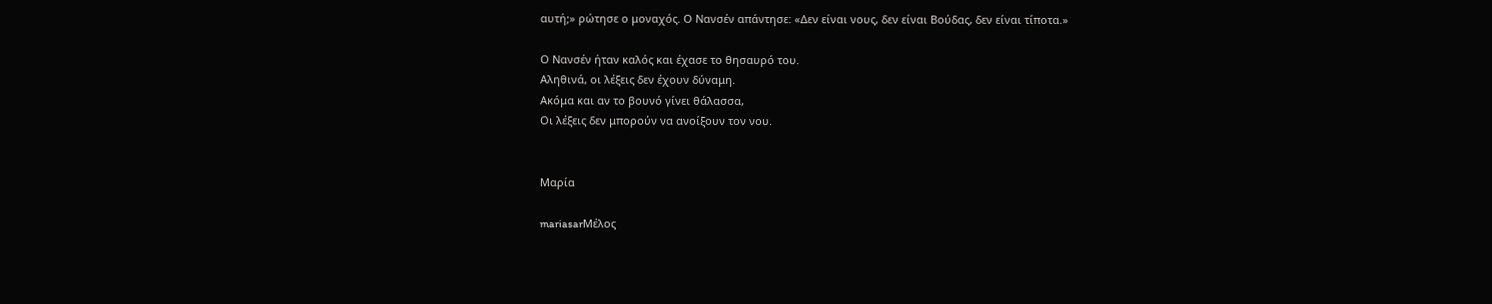αυτή;» ρώτησε ο μοναχός. Ο Νανσέν απάντησε: «Δεν είναι νους, δεν είναι Βούδας, δεν είναι τίποτα.»

Ο Νανσέν ήταν καλός και έχασε το θησαυρό του.
Αληθινά, οι λέξεις δεν έχουν δύναμη.
Ακόμα και αν το βουνό γίνει θάλασσα,
Οι λέξεις δεν μπορούν να ανοίξουν τον νου.


Μαρία

mariasarΜέλος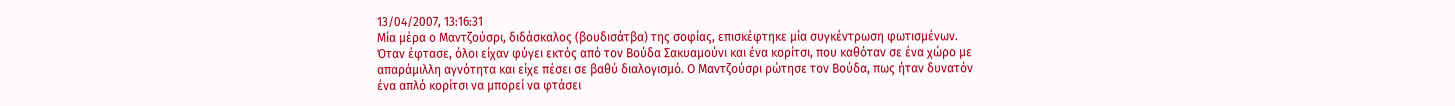13/04/2007, 13:16:31
Μία μέρα ο Μαντζούσρι, διδάσκαλος (βουδισάτβα) της σοφίας, επισκέφτηκε μία συγκέντρωση φωτισμένων. Όταν έφτασε, όλοι είχαν φύγει εκτός από τον Βούδα Σακυαμούνι και ένα κορίτσι, που καθόταν σε ένα χώρο με απαράμιλλη αγνότητα και είχε πέσει σε βαθύ διαλογισμό. Ο Μαντζούσρι ρώτησε τον Βούδα, πως ήταν δυνατόν ένα απλό κορίτσι να μπορεί να φτάσει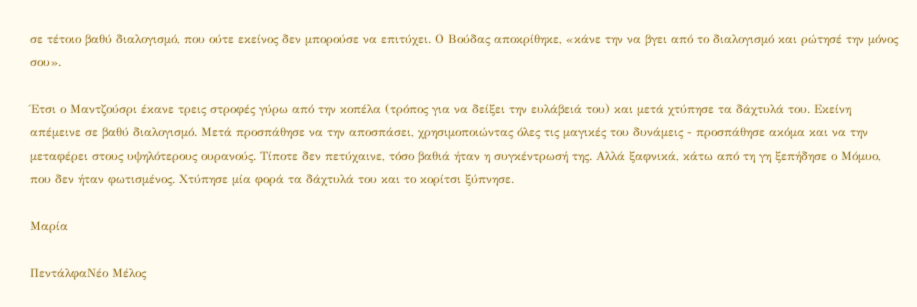σε τέτοιο βαθύ διαλογισμό, που ούτε εκείνος δεν μπορούσε να επιτύχει. Ο Βούδας αποκρίθηκε, «κάνε την να βγει από το διαλογισμό και ρώτησέ την μόνος σου».

Έτσι ο Μαντζούσρι έκανε τρεις στροφές γύρω από την κοπέλα (τρόπος για να δείξει την ευλάβειά του) και μετά χτύπησε τα δάχτυλά του. Εκείνη απέμεινε σε βαθύ διαλογισμό. Μετά προσπάθησε να την αποσπάσει, χρησιμοποιώντας όλες τις μαγικές του δυνάμεις - προσπάθησε ακόμα και να την μεταφέρει στους υψηλότερους ουρανούς. Τίποτε δεν πετύχαινε, τόσο βαθιά ήταν η συγκέντρωσή της. Αλλά ξαφνικά, κάτω από τη γη ξεπήδησε ο Μόμυο, που δεν ήταν φωτισμένος. Χτύπησε μία φορά τα δάχτυλά του και το κορίτσι ξύπνησε.

Μαρία

ΠεντάλφαΝέο Μέλος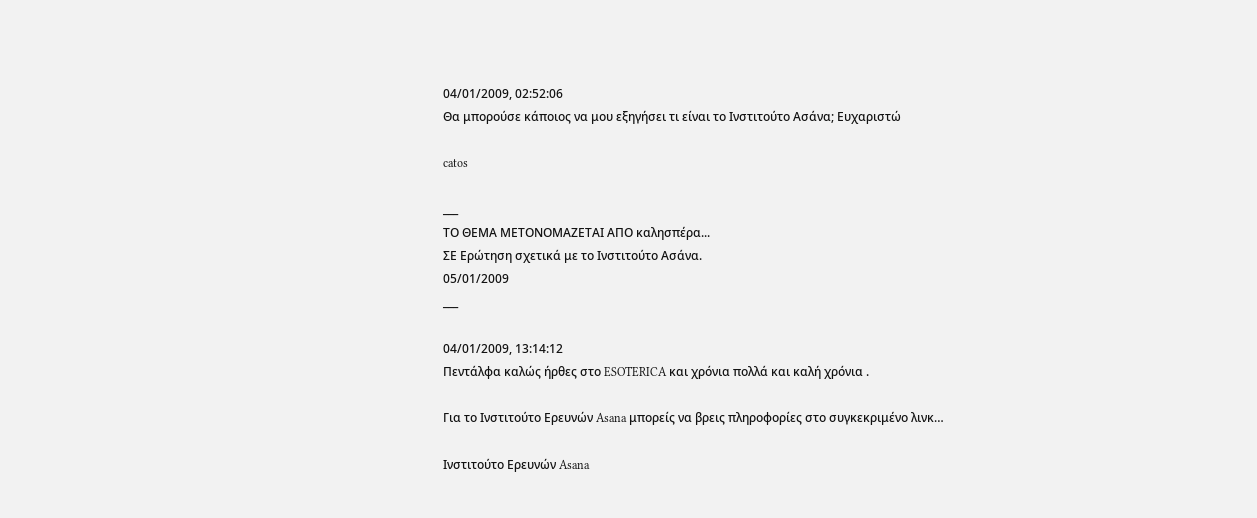04/01/2009, 02:52:06
Θα μπορούσε κάποιος να μου εξηγήσει τι είναι το Ινστιτούτο Ασάνα; Ευχαριστώ

catos

___
ΤΟ ΘΕΜΑ ΜΕΤΟΝΟΜΑΖΕΤΑΙ ΑΠΟ καλησπέρα...
ΣΕ Ερώτηση σχετικά με το Ινστιτούτο Ασάνα.
05/01/2009
___

04/01/2009, 13:14:12
Πεντάλφα καλώς ήρθες στο ESOTERICA και χρόνια πολλά και καλή χρόνια .

Για το Ινστιτούτο Ερευνών Asana μπορείς να βρεις πληροφορίες στο συγκεκριμένο λινκ…

Ινστιτούτο Ερευνών Asana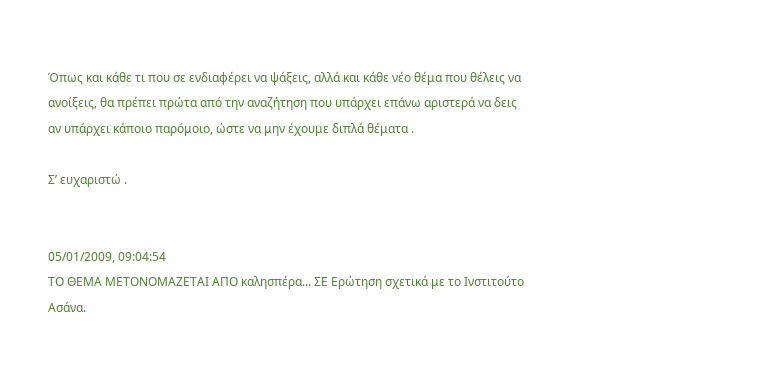Όπως και κάθε τι που σε ενδιαφέρει να ψάξεις, αλλά και κάθε νέο θέμα που θέλεις να ανοίξεις, θα πρέπει πρώτα από την αναζήτηση που υπάρχει επάνω αριστερά να δεις αν υπάρχει κάποιο παρόμοιο, ώστε να μην έχουμε διπλά θέματα .

Σ’ ευχαριστώ .


05/01/2009, 09:04:54
ΤΟ ΘΕΜΑ ΜΕΤΟΝΟΜΑΖΕΤΑΙ ΑΠΟ καλησπέρα... ΣΕ Ερώτηση σχετικά με το Ινστιτούτο Ασάνα.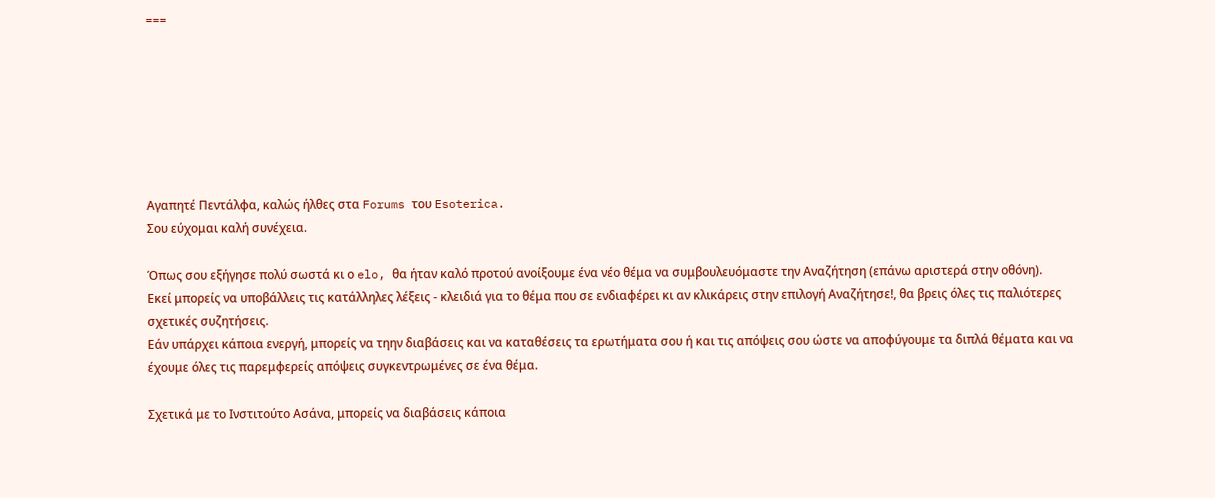===







Αγαπητέ Πεντάλφα, καλώς ήλθες στα Forums του Esoterica.
Σου εύχομαι καλή συνέχεια.

Όπως σου εξήγησε πολύ σωστά κι ο elo, θα ήταν καλό προτού ανοίξουμε ένα νέο θέμα να συμβουλευόμαστε την Αναζήτηση (επάνω αριστερά στην οθόνη).
Εκεί μπορείς να υποβάλλεις τις κατάλληλες λέξεις - κλειδιά για το θέμα που σε ενδιαφέρει κι αν κλικάρεις στην επιλογή Αναζήτησε!, θα βρεις όλες τις παλιότερες σχετικές συζητήσεις.
Εάν υπάρχει κάποια ενεργή, μπορείς να τηην διαβάσεις και να καταθέσεις τα ερωτήματα σου ή και τις απόψεις σου ώστε να αποφύγουμε τα διπλά θέματα και να έχουμε όλες τις παρεμφερείς απόψεις συγκεντρωμένες σε ένα θέμα.

Σχετικά με το Ινστιτούτο Ασάνα, μπορείς να διαβάσεις κάποια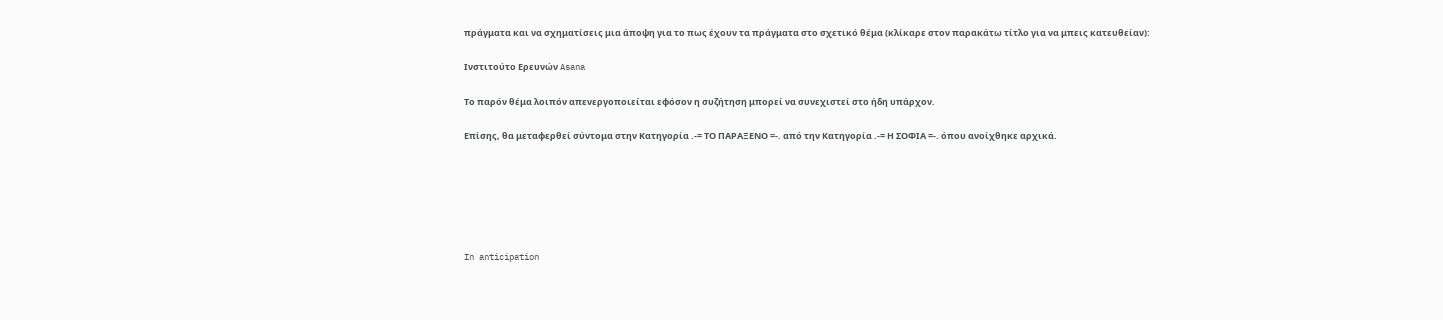πράγματα και να σχηματίσεις μια άποψη για το πως έχουν τα πράγματα στο σχετικό θέμα (κλίκαρε στον παρακάτω τίτλο για να μπεις κατευθείαν):

Ινστιτούτο Ερευνών Asana

Το παρόν θέμα λοιπόν απενεργοποιείται εφόσον η συζήτηση μπορεί να συνεχιστεί στο ήδη υπάρχον.

Επίσης, θα μεταφερθεί σύντομα στην Κατηγορία .-= ΤΟ ΠΑΡΑΞΕΝΟ =-. από την Κατηγορία .-= Η ΣΟΦΙΑ =-. όπου ανοίχθηκε αρχικά.






In anticipation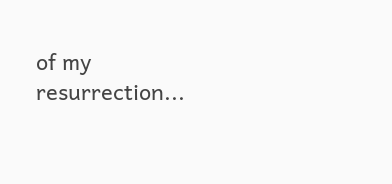of my resurrection...